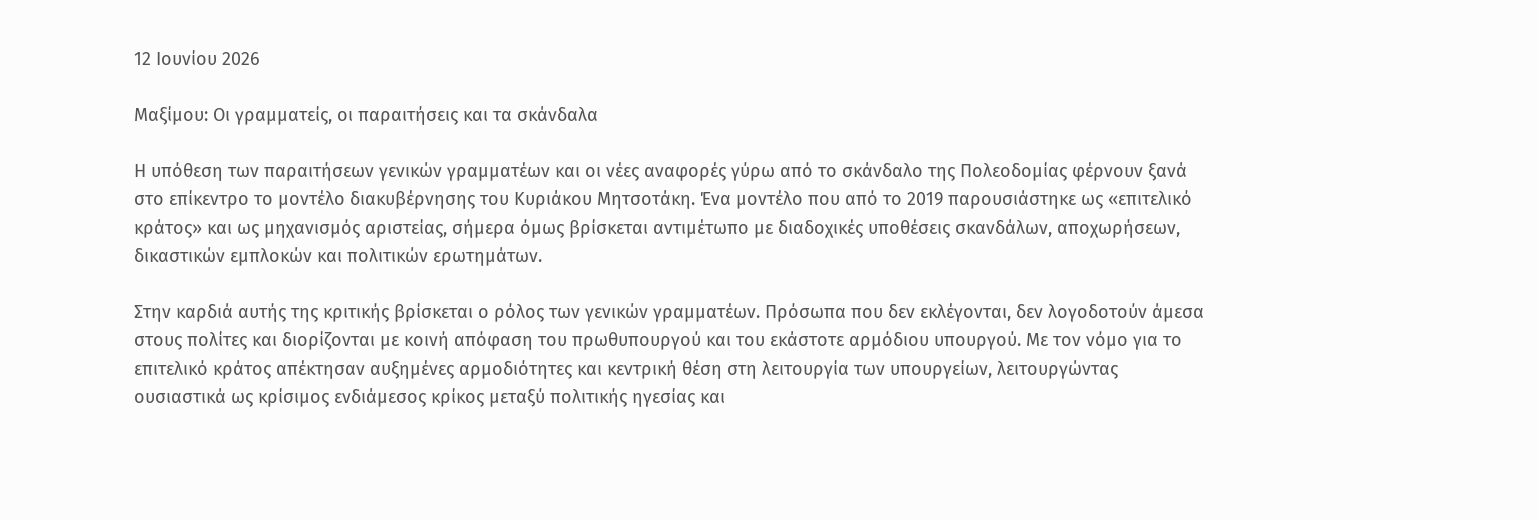12 Ιουνίου 2026

Μαξίμου: Οι γραμματείς, οι παραιτήσεις και τα σκάνδαλα

Η υπόθεση των παραιτήσεων γενικών γραμματέων και οι νέες αναφορές γύρω από το σκάνδαλο της Πολεοδομίας φέρνουν ξανά στο επίκεντρο το μοντέλο διακυβέρνησης του Κυριάκου Μητσοτάκη. Ένα μοντέλο που από το 2019 παρουσιάστηκε ως «επιτελικό κράτος» και ως μηχανισμός αριστείας, σήμερα όμως βρίσκεται αντιμέτωπο με διαδοχικές υποθέσεις σκανδάλων, αποχωρήσεων, δικαστικών εμπλοκών και πολιτικών ερωτημάτων.

Στην καρδιά αυτής της κριτικής βρίσκεται ο ρόλος των γενικών γραμματέων. Πρόσωπα που δεν εκλέγονται, δεν λογοδοτούν άμεσα στους πολίτες και διορίζονται με κοινή απόφαση του πρωθυπουργού και του εκάστοτε αρμόδιου υπουργού. Με τον νόμο για το επιτελικό κράτος απέκτησαν αυξημένες αρμοδιότητες και κεντρική θέση στη λειτουργία των υπουργείων, λειτουργώντας ουσιαστικά ως κρίσιμος ενδιάμεσος κρίκος μεταξύ πολιτικής ηγεσίας και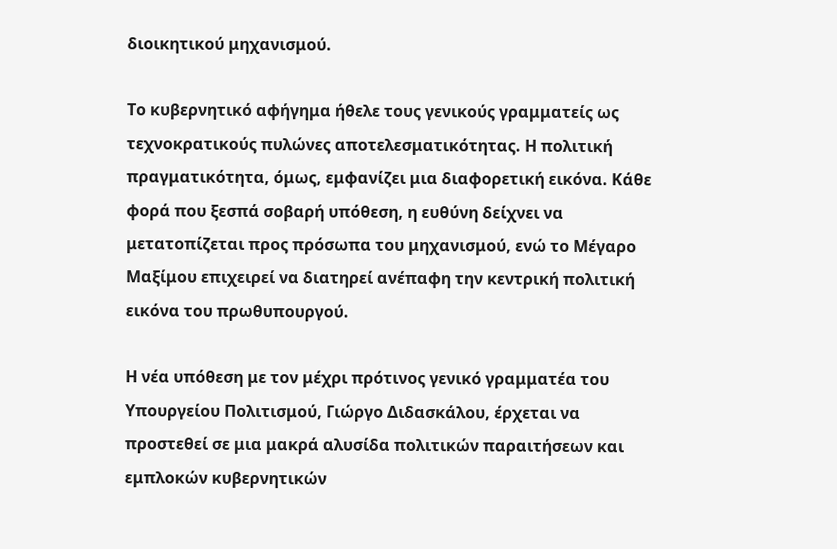διοικητικού μηχανισμού.

Το κυβερνητικό αφήγημα ήθελε τους γενικούς γραμματείς ως τεχνοκρατικούς πυλώνες αποτελεσματικότητας. Η πολιτική πραγματικότητα, όμως, εμφανίζει μια διαφορετική εικόνα. Κάθε φορά που ξεσπά σοβαρή υπόθεση, η ευθύνη δείχνει να μετατοπίζεται προς πρόσωπα του μηχανισμού, ενώ το Μέγαρο Μαξίμου επιχειρεί να διατηρεί ανέπαφη την κεντρική πολιτική εικόνα του πρωθυπουργού.

Η νέα υπόθεση με τον μέχρι πρότινος γενικό γραμματέα του Υπουργείου Πολιτισμού, Γιώργο Διδασκάλου, έρχεται να προστεθεί σε μια μακρά αλυσίδα πολιτικών παραιτήσεων και εμπλοκών κυβερνητικών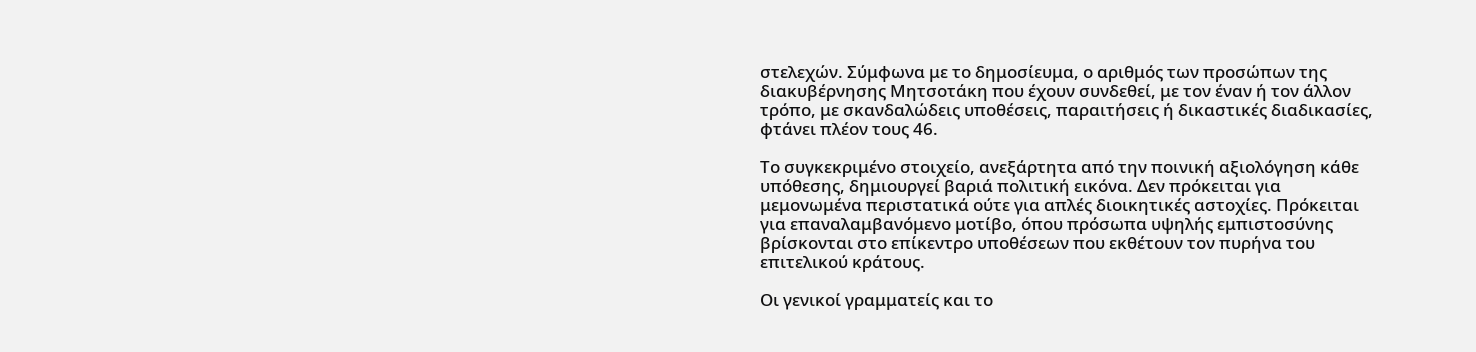στελεχών. Σύμφωνα με το δημοσίευμα, ο αριθμός των προσώπων της διακυβέρνησης Μητσοτάκη που έχουν συνδεθεί, με τον έναν ή τον άλλον τρόπο, με σκανδαλώδεις υποθέσεις, παραιτήσεις ή δικαστικές διαδικασίες, φτάνει πλέον τους 46.

Το συγκεκριμένο στοιχείο, ανεξάρτητα από την ποινική αξιολόγηση κάθε υπόθεσης, δημιουργεί βαριά πολιτική εικόνα. Δεν πρόκειται για μεμονωμένα περιστατικά ούτε για απλές διοικητικές αστοχίες. Πρόκειται για επαναλαμβανόμενο μοτίβο, όπου πρόσωπα υψηλής εμπιστοσύνης βρίσκονται στο επίκεντρο υποθέσεων που εκθέτουν τον πυρήνα του επιτελικού κράτους.

Οι γενικοί γραμματείς και το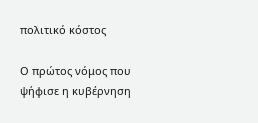πολιτικό κόστος

Ο πρώτος νόμος που ψήφισε η κυβέρνηση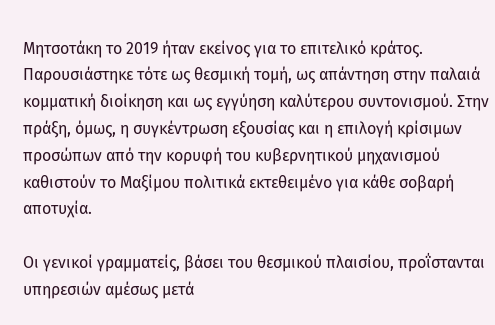Μητσοτάκη το 2019 ήταν εκείνος για το επιτελικό κράτος. Παρουσιάστηκε τότε ως θεσμική τομή, ως απάντηση στην παλαιά κομματική διοίκηση και ως εγγύηση καλύτερου συντονισμού. Στην πράξη, όμως, η συγκέντρωση εξουσίας και η επιλογή κρίσιμων προσώπων από την κορυφή του κυβερνητικού μηχανισμού καθιστούν το Μαξίμου πολιτικά εκτεθειμένο για κάθε σοβαρή αποτυχία.

Οι γενικοί γραμματείς, βάσει του θεσμικού πλαισίου, προΐστανται υπηρεσιών αμέσως μετά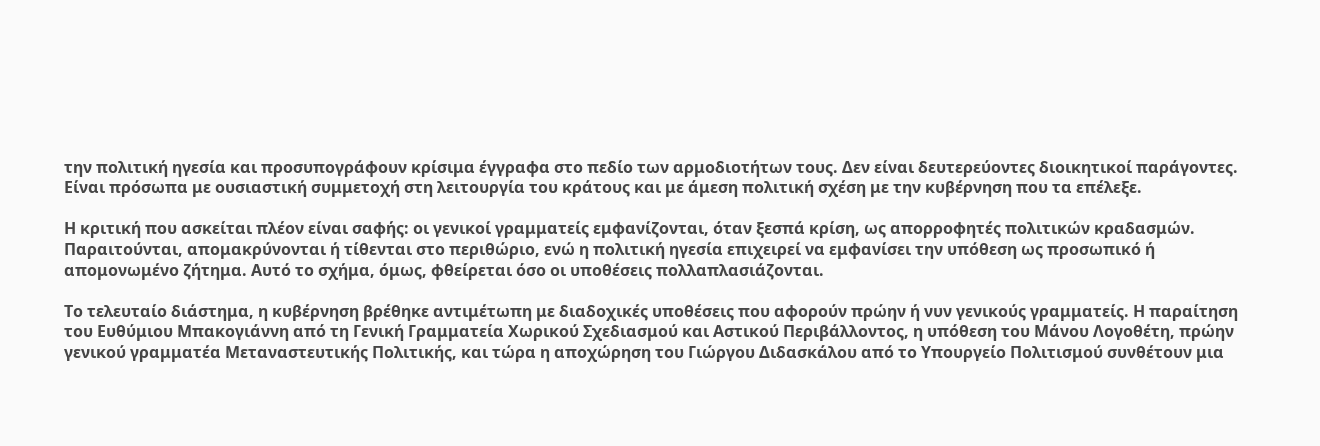την πολιτική ηγεσία και προσυπογράφουν κρίσιμα έγγραφα στο πεδίο των αρμοδιοτήτων τους. Δεν είναι δευτερεύοντες διοικητικοί παράγοντες. Είναι πρόσωπα με ουσιαστική συμμετοχή στη λειτουργία του κράτους και με άμεση πολιτική σχέση με την κυβέρνηση που τα επέλεξε.

Η κριτική που ασκείται πλέον είναι σαφής: οι γενικοί γραμματείς εμφανίζονται, όταν ξεσπά κρίση, ως απορροφητές πολιτικών κραδασμών. Παραιτούνται, απομακρύνονται ή τίθενται στο περιθώριο, ενώ η πολιτική ηγεσία επιχειρεί να εμφανίσει την υπόθεση ως προσωπικό ή απομονωμένο ζήτημα. Αυτό το σχήμα, όμως, φθείρεται όσο οι υποθέσεις πολλαπλασιάζονται.

Το τελευταίο διάστημα, η κυβέρνηση βρέθηκε αντιμέτωπη με διαδοχικές υποθέσεις που αφορούν πρώην ή νυν γενικούς γραμματείς. Η παραίτηση του Ευθύμιου Μπακογιάννη από τη Γενική Γραμματεία Χωρικού Σχεδιασμού και Αστικού Περιβάλλοντος, η υπόθεση του Μάνου Λογοθέτη, πρώην γενικού γραμματέα Μεταναστευτικής Πολιτικής, και τώρα η αποχώρηση του Γιώργου Διδασκάλου από το Υπουργείο Πολιτισμού συνθέτουν μια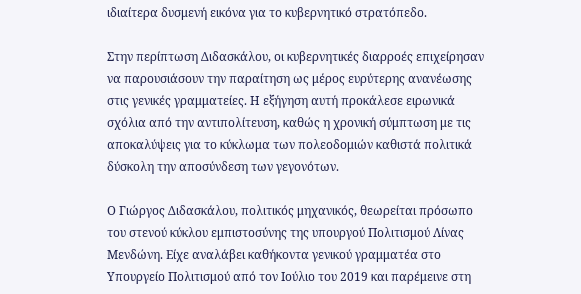ιδιαίτερα δυσμενή εικόνα για το κυβερνητικό στρατόπεδο.

Στην περίπτωση Διδασκάλου, οι κυβερνητικές διαρροές επιχείρησαν να παρουσιάσουν την παραίτηση ως μέρος ευρύτερης ανανέωσης στις γενικές γραμματείες. Η εξήγηση αυτή προκάλεσε ειρωνικά σχόλια από την αντιπολίτευση, καθώς η χρονική σύμπτωση με τις αποκαλύψεις για το κύκλωμα των πολεοδομιών καθιστά πολιτικά δύσκολη την αποσύνδεση των γεγονότων.

Ο Γιώργος Διδασκάλου, πολιτικός μηχανικός, θεωρείται πρόσωπο του στενού κύκλου εμπιστοσύνης της υπουργού Πολιτισμού Λίνας Μενδώνη. Είχε αναλάβει καθήκοντα γενικού γραμματέα στο Υπουργείο Πολιτισμού από τον Ιούλιο του 2019 και παρέμεινε στη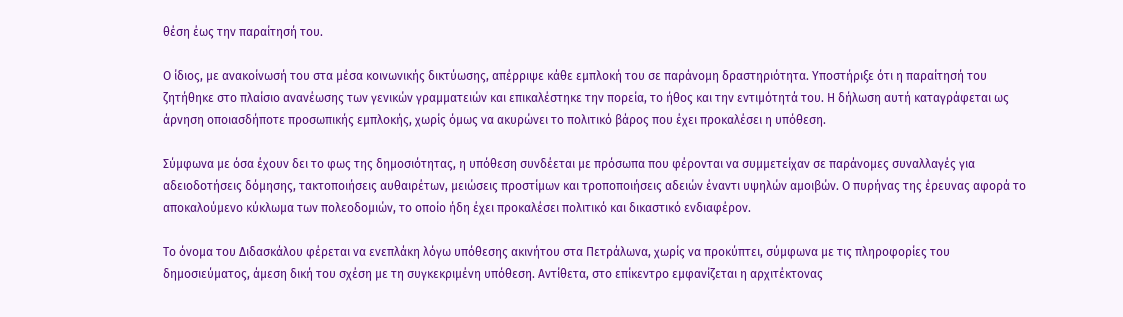θέση έως την παραίτησή του.

Ο ίδιος, με ανακοίνωσή του στα μέσα κοινωνικής δικτύωσης, απέρριψε κάθε εμπλοκή του σε παράνομη δραστηριότητα. Υποστήριξε ότι η παραίτησή του ζητήθηκε στο πλαίσιο ανανέωσης των γενικών γραμματειών και επικαλέστηκε την πορεία, το ήθος και την εντιμότητά του. Η δήλωση αυτή καταγράφεται ως άρνηση οποιασδήποτε προσωπικής εμπλοκής, χωρίς όμως να ακυρώνει το πολιτικό βάρος που έχει προκαλέσει η υπόθεση.

Σύμφωνα με όσα έχουν δει το φως της δημοσιότητας, η υπόθεση συνδέεται με πρόσωπα που φέρονται να συμμετείχαν σε παράνομες συναλλαγές για αδειοδοτήσεις δόμησης, τακτοποιήσεις αυθαιρέτων, μειώσεις προστίμων και τροποποιήσεις αδειών έναντι υψηλών αμοιβών. Ο πυρήνας της έρευνας αφορά το αποκαλούμενο κύκλωμα των πολεοδομιών, το οποίο ήδη έχει προκαλέσει πολιτικό και δικαστικό ενδιαφέρον.

Το όνομα του Διδασκάλου φέρεται να ενεπλάκη λόγω υπόθεσης ακινήτου στα Πετράλωνα, χωρίς να προκύπτει, σύμφωνα με τις πληροφορίες του δημοσιεύματος, άμεση δική του σχέση με τη συγκεκριμένη υπόθεση. Αντίθετα, στο επίκεντρο εμφανίζεται η αρχιτέκτονας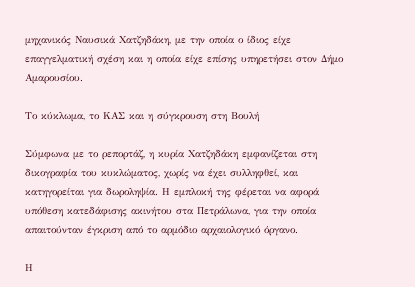μηχανικός Ναυσικά Χατζηδάκη, με την οποία ο ίδιος είχε επαγγελματική σχέση και η οποία είχε επίσης υπηρετήσει στον Δήμο Αμαρουσίου.

Το κύκλωμα, το ΚΑΣ και η σύγκρουση στη Βουλή

Σύμφωνα με το ρεπορτάζ, η κυρία Χατζηδάκη εμφανίζεται στη δικογραφία του κυκλώματος, χωρίς να έχει συλληφθεί, και κατηγορείται για δωροληψία. Η εμπλοκή της φέρεται να αφορά υπόθεση κατεδάφισης ακινήτου στα Πετράλωνα, για την οποία απαιτούνταν έγκριση από το αρμόδιο αρχαιολογικό όργανο.

Η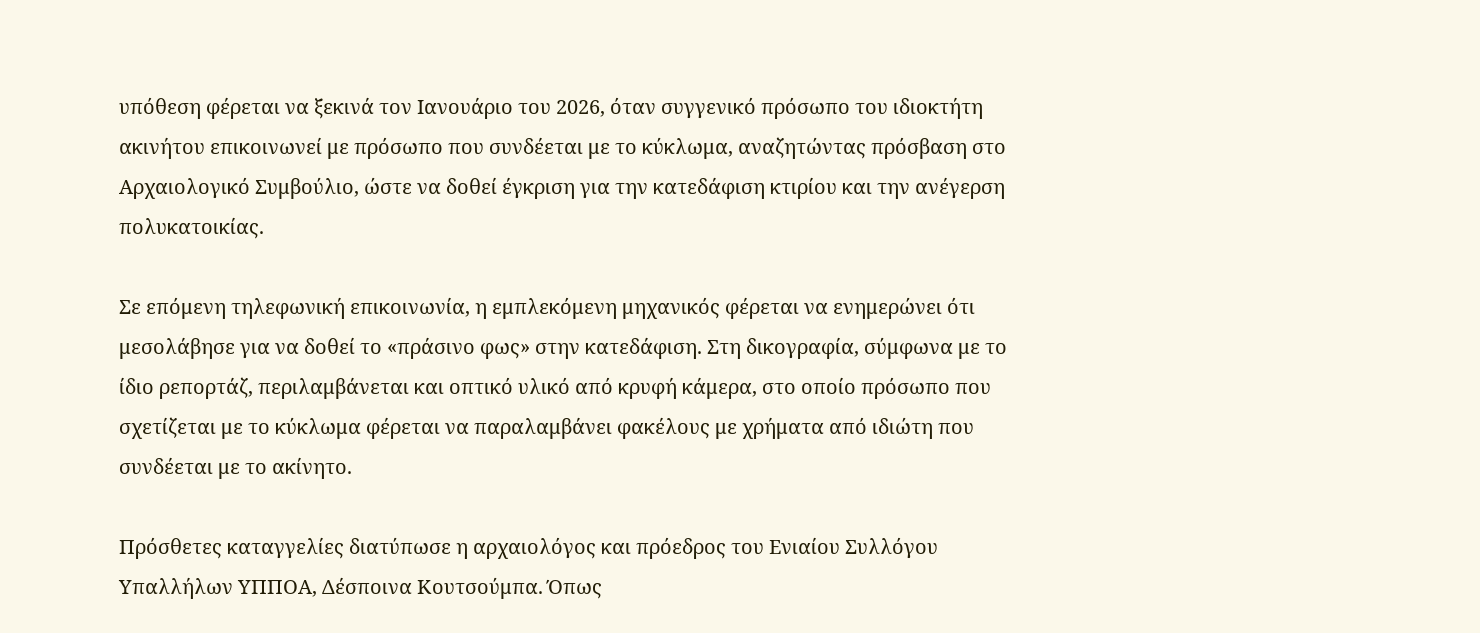υπόθεση φέρεται να ξεκινά τον Ιανουάριο του 2026, όταν συγγενικό πρόσωπο του ιδιοκτήτη ακινήτου επικοινωνεί με πρόσωπο που συνδέεται με το κύκλωμα, αναζητώντας πρόσβαση στο Αρχαιολογικό Συμβούλιο, ώστε να δοθεί έγκριση για την κατεδάφιση κτιρίου και την ανέγερση πολυκατοικίας.

Σε επόμενη τηλεφωνική επικοινωνία, η εμπλεκόμενη μηχανικός φέρεται να ενημερώνει ότι μεσολάβησε για να δοθεί το «πράσινο φως» στην κατεδάφιση. Στη δικογραφία, σύμφωνα με το ίδιο ρεπορτάζ, περιλαμβάνεται και οπτικό υλικό από κρυφή κάμερα, στο οποίο πρόσωπο που σχετίζεται με το κύκλωμα φέρεται να παραλαμβάνει φακέλους με χρήματα από ιδιώτη που συνδέεται με το ακίνητο.

Πρόσθετες καταγγελίες διατύπωσε η αρχαιολόγος και πρόεδρος του Ενιαίου Συλλόγου Υπαλλήλων ΥΠΠΟΑ, Δέσποινα Κουτσούμπα. Όπως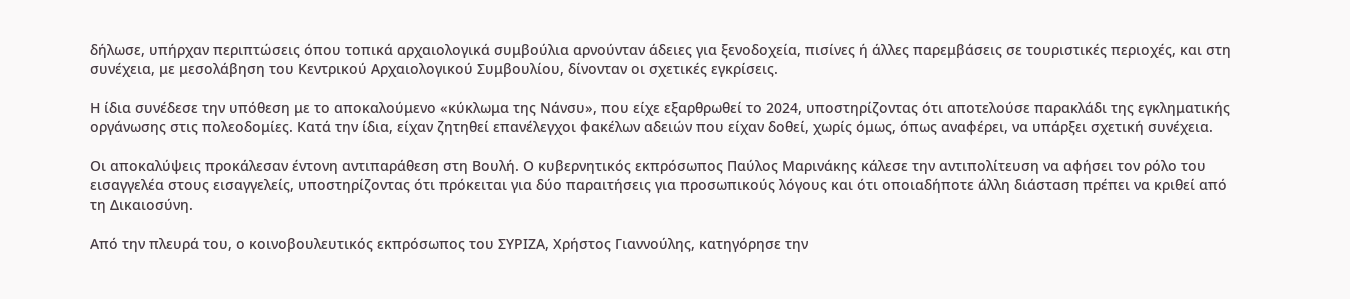δήλωσε, υπήρχαν περιπτώσεις όπου τοπικά αρχαιολογικά συμβούλια αρνούνταν άδειες για ξενοδοχεία, πισίνες ή άλλες παρεμβάσεις σε τουριστικές περιοχές, και στη συνέχεια, με μεσολάβηση του Κεντρικού Αρχαιολογικού Συμβουλίου, δίνονταν οι σχετικές εγκρίσεις.

Η ίδια συνέδεσε την υπόθεση με το αποκαλούμενο «κύκλωμα της Νάνσυ», που είχε εξαρθρωθεί το 2024, υποστηρίζοντας ότι αποτελούσε παρακλάδι της εγκληματικής οργάνωσης στις πολεοδομίες. Κατά την ίδια, είχαν ζητηθεί επανέλεγχοι φακέλων αδειών που είχαν δοθεί, χωρίς όμως, όπως αναφέρει, να υπάρξει σχετική συνέχεια.

Οι αποκαλύψεις προκάλεσαν έντονη αντιπαράθεση στη Βουλή. Ο κυβερνητικός εκπρόσωπος Παύλος Μαρινάκης κάλεσε την αντιπολίτευση να αφήσει τον ρόλο του εισαγγελέα στους εισαγγελείς, υποστηρίζοντας ότι πρόκειται για δύο παραιτήσεις για προσωπικούς λόγους και ότι οποιαδήποτε άλλη διάσταση πρέπει να κριθεί από τη Δικαιοσύνη.

Από την πλευρά του, ο κοινοβουλευτικός εκπρόσωπος του ΣΥΡΙΖΑ, Χρήστος Γιαννούλης, κατηγόρησε την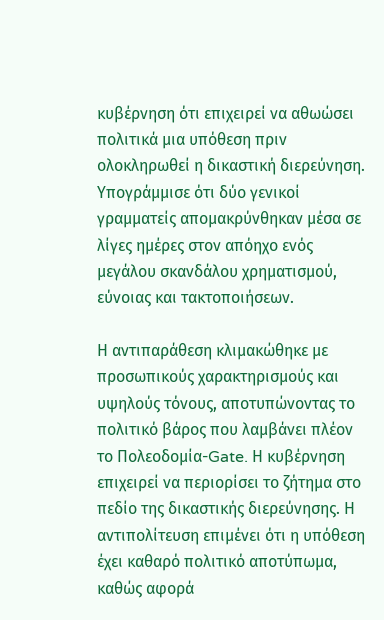κυβέρνηση ότι επιχειρεί να αθωώσει πολιτικά μια υπόθεση πριν ολοκληρωθεί η δικαστική διερεύνηση. Υπογράμμισε ότι δύο γενικοί γραμματείς απομακρύνθηκαν μέσα σε λίγες ημέρες στον απόηχο ενός μεγάλου σκανδάλου χρηματισμού, εύνοιας και τακτοποιήσεων.

Η αντιπαράθεση κλιμακώθηκε με προσωπικούς χαρακτηρισμούς και υψηλούς τόνους, αποτυπώνοντας το πολιτικό βάρος που λαμβάνει πλέον το Πολεοδομία-Gate. Η κυβέρνηση επιχειρεί να περιορίσει το ζήτημα στο πεδίο της δικαστικής διερεύνησης. Η αντιπολίτευση επιμένει ότι η υπόθεση έχει καθαρό πολιτικό αποτύπωμα, καθώς αφορά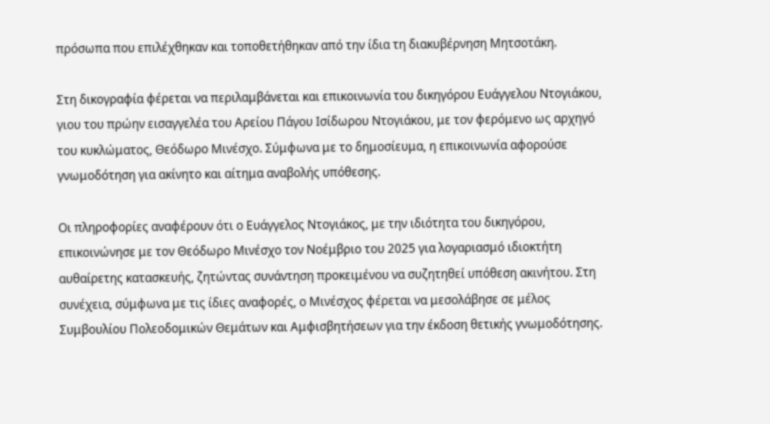πρόσωπα που επιλέχθηκαν και τοποθετήθηκαν από την ίδια τη διακυβέρνηση Μητσοτάκη.

Στη δικογραφία φέρεται να περιλαμβάνεται και επικοινωνία του δικηγόρου Ευάγγελου Ντογιάκου, γιου του πρώην εισαγγελέα του Αρείου Πάγου Ισίδωρου Ντογιάκου, με τον φερόμενο ως αρχηγό του κυκλώματος, Θεόδωρο Μινέσχο. Σύμφωνα με το δημοσίευμα, η επικοινωνία αφορούσε γνωμοδότηση για ακίνητο και αίτημα αναβολής υπόθεσης.

Οι πληροφορίες αναφέρουν ότι ο Ευάγγελος Ντογιάκος, με την ιδιότητα του δικηγόρου, επικοινώνησε με τον Θεόδωρο Μινέσχο τον Νοέμβριο του 2025 για λογαριασμό ιδιοκτήτη αυθαίρετης κατασκευής, ζητώντας συνάντηση προκειμένου να συζητηθεί υπόθεση ακινήτου. Στη συνέχεια, σύμφωνα με τις ίδιες αναφορές, ο Μινέσχος φέρεται να μεσολάβησε σε μέλος Συμβουλίου Πολεοδομικών Θεμάτων και Αμφισβητήσεων για την έκδοση θετικής γνωμοδότησης.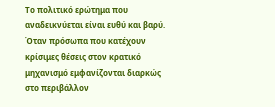Το πολιτικό ερώτημα που αναδεικνύεται είναι ευθύ και βαρύ. Όταν πρόσωπα που κατέχουν κρίσιμες θέσεις στον κρατικό μηχανισμό εμφανίζονται διαρκώς στο περιβάλλον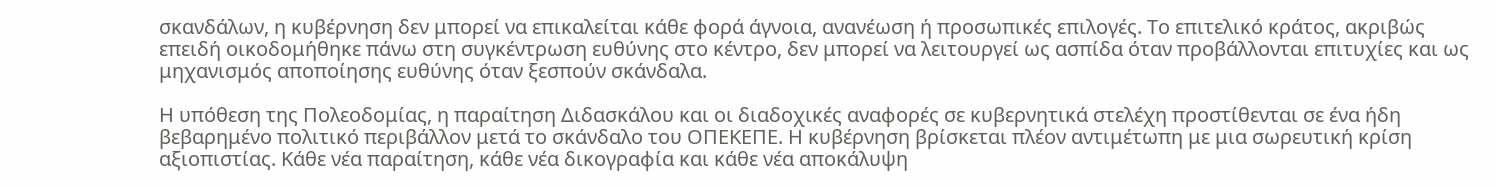σκανδάλων, η κυβέρνηση δεν μπορεί να επικαλείται κάθε φορά άγνοια, ανανέωση ή προσωπικές επιλογές. Το επιτελικό κράτος, ακριβώς επειδή οικοδομήθηκε πάνω στη συγκέντρωση ευθύνης στο κέντρο, δεν μπορεί να λειτουργεί ως ασπίδα όταν προβάλλονται επιτυχίες και ως μηχανισμός αποποίησης ευθύνης όταν ξεσπούν σκάνδαλα.

Η υπόθεση της Πολεοδομίας, η παραίτηση Διδασκάλου και οι διαδοχικές αναφορές σε κυβερνητικά στελέχη προστίθενται σε ένα ήδη βεβαρημένο πολιτικό περιβάλλον μετά το σκάνδαλο του ΟΠΕΚΕΠΕ. Η κυβέρνηση βρίσκεται πλέον αντιμέτωπη με μια σωρευτική κρίση αξιοπιστίας. Κάθε νέα παραίτηση, κάθε νέα δικογραφία και κάθε νέα αποκάλυψη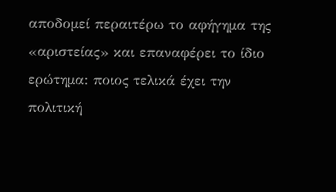αποδομεί περαιτέρω το αφήγημα της «αριστείας» και επαναφέρει το ίδιο ερώτημα: ποιος τελικά έχει την πολιτική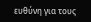ευθύνη για τους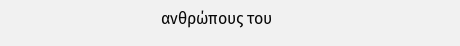ανθρώπους του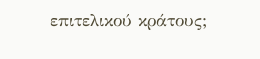επιτελικού κράτους;